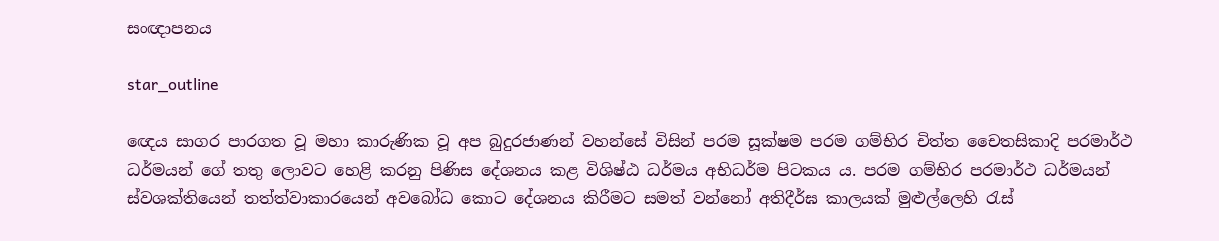සංඥාපනය

star_outline

ඥෙය සාගර පාරගත වූ මහා කාරුණික වූ අප බුදුරජාණන් වහන්සේ විසින් පරම සූක්ෂම පරම ගම්භිර චිත්ත චෛතසිකාදි පරමාර්ථ ධර්මයන් ගේ තතු ලොවට හෙළි කරනු පිණිස දේශනය කළ විශිෂ්ඨ ධර්මය අභිධර්ම පිටකය ය. පරම ගම්භිර පරමාර්ථ ධර්මයන් ස්වශක්තියෙන් තත්ත්වාකාරයෙන් අවබෝධ කොට දේශනය කිරීමට සමත් වන්නෝ අතිදීර්ඝ කාලයක් මුළුල්ලෙහි රැස්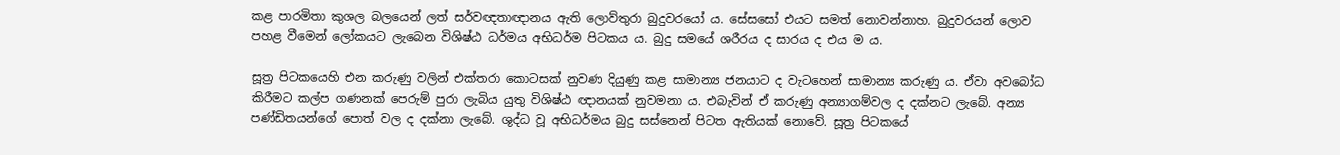කළ පාරමිතා කුශල බලයෙන් ලත් සර්වඥතාඥානය ඇති ලොව්තුරා බුදුවරයෝ ය. සේසසෝ එයට සමත් නොවන්නාහ. බුදුවරයන් ලොව පහළ වීමෙන් ලෝකයට ලැබෙන විශිෂ්ඨ ධර්මය අභිධර්ම පිටකය ය. බුදු සමයේ ශරීරය ද සාරය ද එය ම ය.

සූත්‍ර‍ පිටකයෙහි එන කරුණු වලින් එක්තරා කොටසක් නුවණ දියුණු කළ සාමාන්‍ය ජනයාට ද වැටහෙන් සාමාන්‍ය කරුණු ය. ඒවා අවබෝධ කිරීමට කල්ප ගණනක් පෙරුම් පුරා ලැබිය යුතු විශිෂ්ඨ ඥානයක් නුවමනා ය. එබැවින් ඒ කරුණු අන්‍යාගම්වල ද දක්නට ලැබේ. අන්‍ය පණ්ඩිතයන්ගේ පොත් වල ද දක්නා ලැබේ. ශුද්ධ වූ අභිධර්මය බුදු සස්නෙන් පිටත ඇතියක් නොවේ. සූත්‍ර‍ පිටකයේ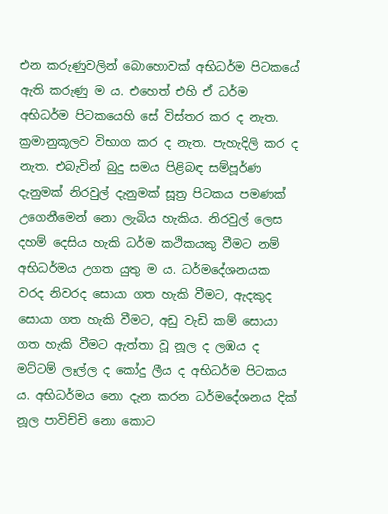එන කරුණුවලින් බොහොවක් අභිධර්ම පිටකයේ ඇති කරුණු ම ය. එහෙත් එහි ඒ ධර්ම අභිධර්ම පිටකයෙහි සේ විස්තර කර ද නැත. ක්‍ර‍මානුකූලව විභාග කර ද නැත. පැහැදිලි කර ද නැත. එබැවින් බුදු සමය පිළිබඳ සම්පූර්ණ දැනුමක් නිරවුල් දැනුමක් සූත්‍ර‍ පිටකය පමණක් උගෙනීමෙන් නො ලැබිය හැකිය. නිරවුල් ලෙස දහම් දෙසිය හැකි ධර්ම කථිකයකු වීමට නම් අභිධර්මය උගත යුතු ම ය. ධර්මදේශනයක වරද නිවරද සොයා ගත හැකි වීමට, ඇදකුද සොයා ගත හැකි වීමට, අඩු වැඩි කම් සොයා ගත හැකි වීමට ඇත්තා වූ නූල ද ලඹය ද මට්ටම් ලෑල්ල ද කෝදු ලීය ද අභිධර්ම පිටකය ය. අභිධර්මය නො දැන කරන ධර්මදේශනය දික් නූල පාවිච්චි නො කොට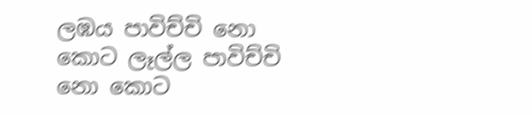ලඹය පාවිච්චි නො කොට ලෑල්ල පාවිච්චි නො කොට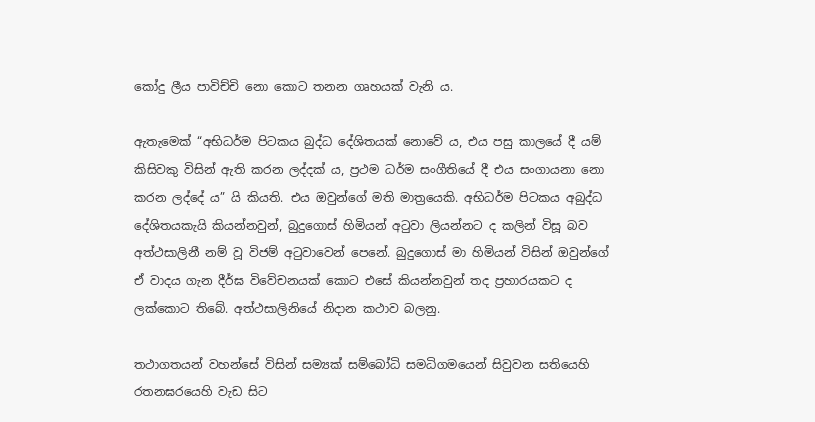කෝදු ලීය පාවිච්චි නො කොට තනන ගෘහයක් වැනි ය.

ඇතැමෙක් “අභිධර්ම පිටකය බුද්ධ දේශිතයක් නොවේ ය, එය පසු කාලයේ දී යම් කිසිවකු විසින් ඇති කරන ලද්දක් ය, ප්‍ර‍ථම ධර්ම සංගීතියේ දී එය සංගායනා නො කරන ලද්දේ ය” යි කියති. එය ඔවුන්ගේ මති මාත්‍රයෙකි. අභිධර්ම පිටකය අබුද්ධ දේශිතයකැයි කියන්නවුන්, බුදුගොස් හිමියන් අටුවා ලියන්නට ද කලින් විසූ බව අත්ථසාලිනී නම් වූ විජම් අටුවාවෙන් පෙනේ. බුදුගොස් මා හිමියන් විසින් ඔවුන්ගේ ඒ වාදය ගැන දීර්ඝ විවේචනයක් කොට එසේ කියන්නවුන් තද ප්‍ර‍හාරයකට ද ලක්කොට තිබේ. අත්ථසාලිනියේ නිදාන කථාව බලනු.

තථාගතයන් වහන්සේ විසින් සම්‍යක් සම්බෝධි සමධිගමයෙන් සිවුවන සතියෙහි රතනඝරයෙහි වැඩ සිට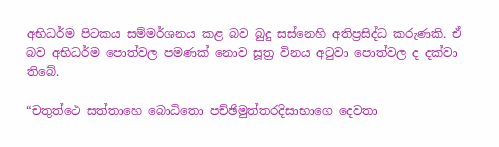අභිධර්ම පිටකය සම්මර්ශනය කළ බව බුදු සස්නෙහි අතිප්‍ර‍සිද්ධ කරුණකි. ඒ බව අභිධර්ම පොත්වල පමණක් නොව සූත්‍ර‍ විනය අටුවා පොත්වල ද දක්වා තිබේ.

“චතුත්ථෙ සත්තාහෙ බොධිතො පච්ඡිමුත්තරදිසාභාගෙ දෙවතා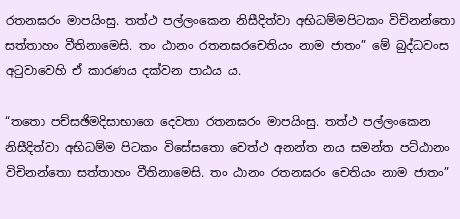රතනඝරං මාපයිංසු. තත්ථ පල්ලංකෙන නිසීදිත්වා අභිධම්මපිටකං විචිනන්තො සත්තාහං වීතිනාමෙසි. තං ඨානං රතනඝරචෙතියං නාම ජාතං” මේ බුද්ධවංස අටුවාවෙහි ඒ කාරණය දක්වන පාඨය ය.

“තතො පච්සඡිමදිසාභාගෙ දෙවතා රතනඝරං මාපයිංසු. තත්ථ පල්ලංකෙන නිසීදිත්වා අභිධම්ම පිටකං විසේසතො චෙත්ථ අනන්ත නය සමන්ත පට්ඨානං විචිනන්තො සත්තාහං වීතිනාමෙසි. තං ඨානං රතනඝරං චෙතියං නාම ජාතං”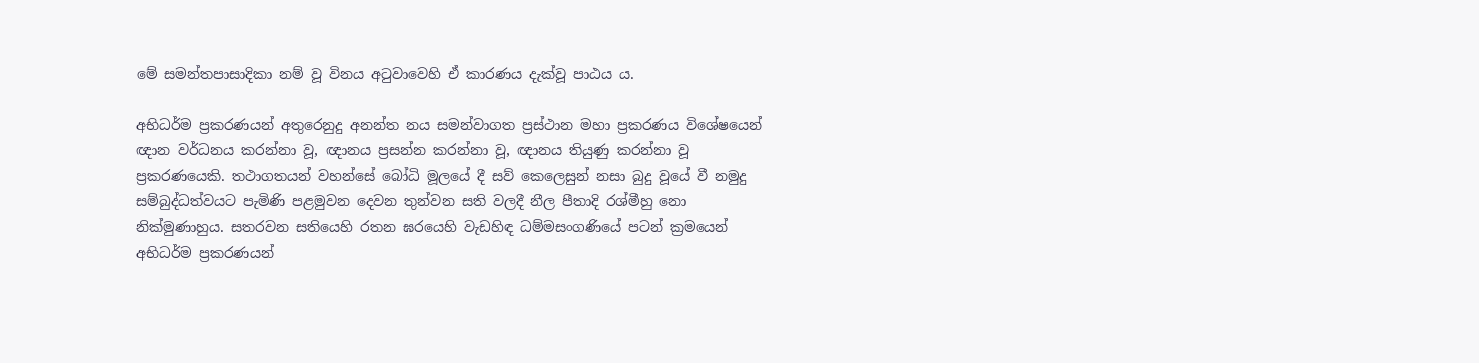මේ සමන්තපාසාදිකා නම් වූ විනය අටුවාවෙහි ඒ කාරණය දැක්වූ පාඨය ය.

අභිධර්ම ප්‍ර‍කරණයන් අතුරෙනුදු අනන්ත නය සමන්වාගත ප්‍ර‍ස්ථාන මහා ප්‍ර‍කරණය විශේෂයෙන් ඥාන වර්ධනය කරන්නා වූ, ඥානය ප්‍ර‍සන්න කරන්නා වූ, ඥානය තියුණු කරන්නා වූ ප්‍ර‍කරණයෙකි. තථාගතයන් වහන්සේ බෝධි මූලයේ දී සව් කෙලෙසුන් නසා බුදු වූයේ වී නමුදු සම්බුද්ධත්වයට පැමිණි පළමුවන දෙවන තුන්වන සති වලදී නීල පීතාදි රශ්මීහු නො නික්මුණාහුය. සතරවන සතියෙහි රතන ඝරයෙහි වැඩහිඳ ධම්මසංගණියේ පටන් ක්‍ර‍මයෙන් අභිධර්ම ප්‍ර‍කරණයන්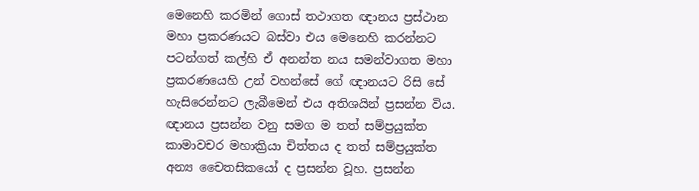මෙනෙහි කරමින් ගොස් තථාගත ඥානය ප්‍ර‍ස්ථාන මහා ප්‍ර‍කරණයට බස්වා එය මෙනෙහි කරන්නට පටන්ගත් කල්හි ඒ අනන්ත නය සමන්වාගත මහා ප්‍ර‍කරණයෙහි උන් වහන්සේ ගේ ඥානයට රිසි සේ හැසිරෙන්නට ලැබීමෙන් එය අතිශයින් ප්‍ර‍සන්න විය. ඥානය ප්‍ර‍සන්න වනු සමග ම තත් සම්ප්‍ර‍යුක්ත කාමාවචර මහාක්‍රියා චිත්තය ද තත් සම්ප්‍ර‍යුක්ත අන්‍ය චෛතසිකයෝ ද ප්‍ර‍සන්න වූහ. ප්‍ර‍සන්න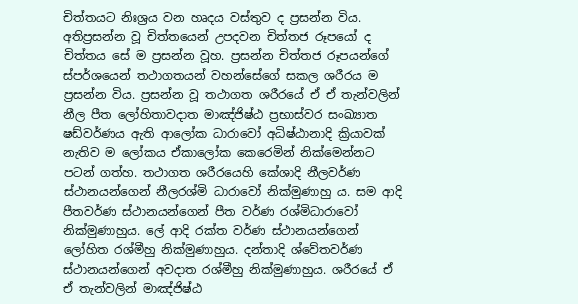චිත්තයට නිඃශ්‍ර‍ය වන හෘදය වස්තුව ද ප්‍ර‍සන්න විය. අතිප්‍ර‍සන්න වූ චිත්තයෙන් උපදවන චිත්තජ රූපයෝ ද චිත්තය සේ ම ප්‍ර‍සන්න වූහ. ප්‍ර‍සන්න චිත්තජ රූපයන්ගේ ස්පර්ශයෙන් තථාගතයන් වහන්සේගේ සකල ශරීරය ම ප්‍ර‍සන්න විය. ප්‍ර‍සන්න වූ තථාගත ශරීරයේ ඒ ඒ තැන්වලින් නීල පීත ලෝහිතාවදාත මාඤ්ජිෂ්ඨ ප්‍ර‍භාස්වර සංඛ්‍යාත ෂඩ්වර්ණය ඇති ආලෝක ධාරාවෝ අධිෂ්ඨානාදි ක්‍රියාවක් නැතිව ම ලෝකය ඒකාලෝක කෙරෙමින් නික්මෙන්නට පටන් ගත්හ. තථාගත ශරීරයෙහි කේශාදි නීලවර්ණ ස්ථානයන්ගෙන් නීලරශ්මි ධාරාවෝ නික්මුණාහු ය. සම ආදි පීතවර්ණ ස්ථානයන්ගෙන් පීත වර්ණ රශ්මිධාරාවෝ නික්මුණාහුය. ලේ ආදි රක්ත වර්ණ ස්ථානයන්ගෙන් ලෝහිත රශ්මීහු නික්මුණාහුය. දන්තාදි ශ්වේතවර්ණ ස්ථානයන්ගෙන් අවදාත රශ්මීහු නික්මුණාහුය. ශරීරයේ ඒ ඒ තැන්වලින් මාඤ්ජිෂ්ඨ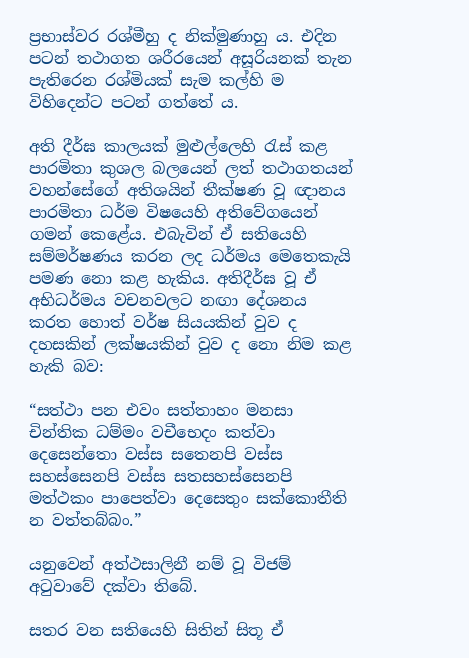ප්‍ර‍භාස්වර රශ්මීහු ද නික්මුණාහු ය. එදින පටන් තථාගත ශරීරයෙන් අසූරියනක් තැන පැතිරෙන රශ්මියක් සැම කල්හි ම විහිදෙන්ට පටන් ගත්තේ ය.

අති දීර්ඝ කාලයක් මුළුල්ලෙහි රැස් කළ පාරමිතා කුශල බලයෙන් ලත් තථාගතයන් වහන්සේගේ අතිශයින් තීක්ෂණ වූ ඥානය පාරමිතා ධර්ම විෂයෙහි අතිවේගයෙන් ගමන් කෙළේය. එබැවින් ඒ සතියෙහි සම්මර්ෂණය කරන ලද ධර්මය මෙතෙකැයි පමණ නො කළ හැකිය. අතිදීර්ඝ වූ ඒ අභිධර්මය වචනවලට නඟා දේශනය කරත හොත් වර්ෂ සියයකින් වුව ද දහසකින් ලක්ෂයකින් වුව ද නො නිම කළ හැකි බව:

“සත්ථා පන එවං සත්තාහං මනසා චින්තික ධම්මං වචීභෙදං කත්වා දෙසෙන්තො වස්ස සතෙනපි වස්ස සහස්සෙනපි වස්ස සතසහස්සෙනපි මත්ථකං පාපෙත්වා දෙසෙතුං සක්කොතීති න වත්තබ්බං.”

යනුවෙන් අත්ථසාලිනී නම් වූ විජම් අටුවාවේ දක්වා තිබේ.

සතර වන සතියෙහි සිතින් සිතූ ඒ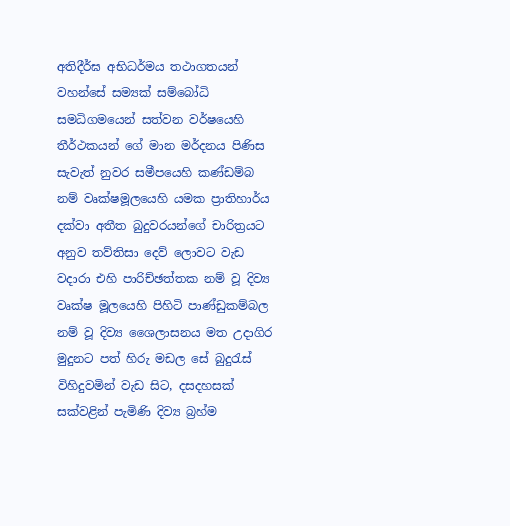අතිදීර්ඝ අභිධර්මය තථාගතයන් වහන්සේ සම්‍යක් සම්බෝධි සමධිගමයෙන් සත්වන වර්ෂයෙහි තීර්ථකයන් ගේ මාන මර්දනය පිණිස සැවැත් නුවර සමීපයෙහි කණ්ඩම්බ නම් වෘක්ෂමූලයෙහි යමක ප්‍රාතිහාර්ය දක්වා අතීත බුදුවරයන්ගේ චාරිත්‍ර‍යට අනුව තව්තිසා දෙව් ලොවට වැඩ වදාරා එහි පාරිච්ඡත්තක නම් වූ දිව්‍ය වෘක්ෂ මූලයෙහි පිහිටි පාණ්ඩුකම්බල නම් වූ දිව්‍ය ශෛලාසනය මත උදාගිර මුදුනට පත් හිරු මඩල සේ බුදුරැස් විහිදුවමින් වැඩ සිට, දසදහසක් සක්වළින් පැමිණි දිව්‍ය බ්‍ර‍හ්ම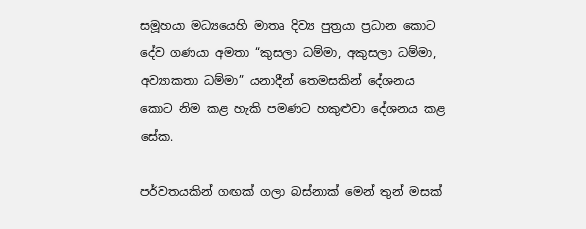සමූහයා මධ්‍යයෙහි මාතෘ දිව්‍ය පුත්‍ර‍යා ප්‍ර‍ධාන කොට දේව ගණයා අමතා “කුසලා ධම්මා, අකුසලා ධම්මා, අව්‍යාකතා ධම්මා” යනාදීන් තෙමසකින් දේශනය කොට නිම කළ හැකි පමණට හකුළුවා දේශනය කළ සේක.

පර්වතයකින් ගඟක් ගලා බස්නාක් මෙන් තුන් මසක්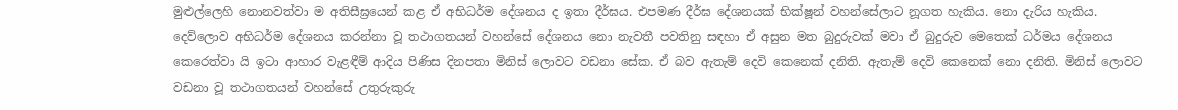මුළුල්ලෙහි නොනවත්වා ම අතිසීඝ්‍රයෙන් කළ ඒ අභිධර්ම දේශනය ද ඉතා දීර්ඝය. එපමණ දීර්ඝ දේශනයක් භික්ෂූන් වහන්සේලාට නූගත හැකිය. නො දැරිය හැකිය. දෙව්ලොව අභිධර්ම දේශනය කරන්නා වූ තථාගතයන් වහන්සේ දේශනය නො නැවතී පවතිනු සඳහා ඒ අසුන මත බුදුරුවක් මවා ඒ බුදුරුව මෙතෙක් ධර්මය දේශනය කෙරෙත්වා යි ඉටා ආහාර වැළඳීම් ආදිය පිණිස දිනපතා මිනිස් ලොවට වඩනා සේක. ඒ බව ඇතැම් දෙවි කෙනෙක් දනිති. ඇතැම් දෙවි කෙනෙක් නො දනිති. මිනිස් ලොවට වඩනා වූ තථාගතයන් වහන්සේ උතුරුකුරු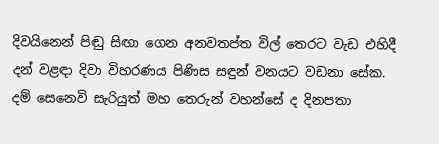දිවයිනෙන් පිඬු සිඟා ගෙන අනවතප්ත විල් තෙරට වැඩ එහිදී දන් වළඳා දිවා විහරණය පිණිස සඳුන් වනයට වඩනා සේක. දම් සෙනෙවි සැරියුත් මහ තෙරුන් වහන්සේ ද දිනපතා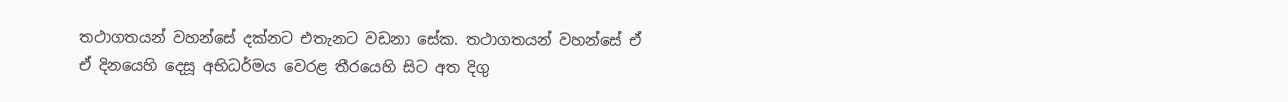තථාගතයන් වහන්සේ දක්නට එතැනට වඩනා සේක. තථාගතයන් වහන්සේ ඒ ඒ දිනයෙහි දෙසූ අභිධර්මය වෙරළ තීරයෙහි සිට අත දිගු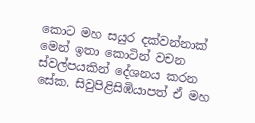කොට මහ සයුර දක්වන්නාක් මෙන් ඉතා කොටින් වචන ස්වල්පයකින් දේශනය කරන සේක. සිවුපිළිසිඹියාපත් ඒ මහ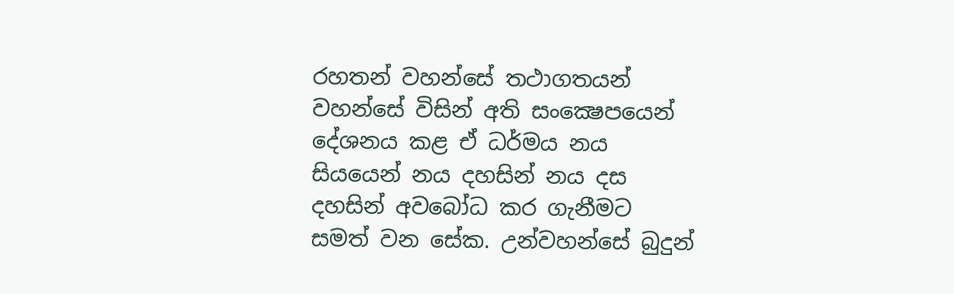රහතන් වහන්සේ තථාගතයන් වහන්සේ විසින් අති සංක්‍ෂෙපයෙන් දේශනය කළ ඒ ධර්මය නය සියයෙන් නය දහසින් නය දස දහසින් අවබෝධ කර ගැනීමට සමත් වන සේක. උන්වහන්සේ බුදුන්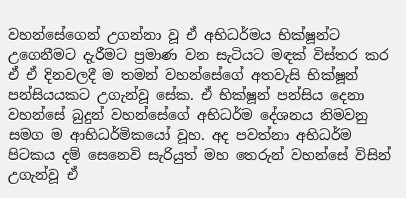වහන්සේගෙන් උගන්නා වූ ඒ අභිධර්මය භික්ෂූන්ට උගෙනීමට දැරීමට ප්‍රමාණ වන සැටියට මඳක් විස්තර කර ඒ ඒ දිනවලදී ම තමන් වහන්සේගේ අතවැසි භික්ෂූන් පන්සියයකට උගැන්වූ සේක. ඒ භික්ෂූන් පන්සිය දෙනා වහන්සේ බුදුන් වහන්සේගේ අභිධර්ම දේශනය නිමවනු සමග ම ආභිධර්මිකයෝ වූහ. අද පවත්නා අභිධර්ම පිටකය දම් සෙනෙවි සැරියුත් මහ තෙරුන් වහන්සේ විසින් උගැන්වූ ඒ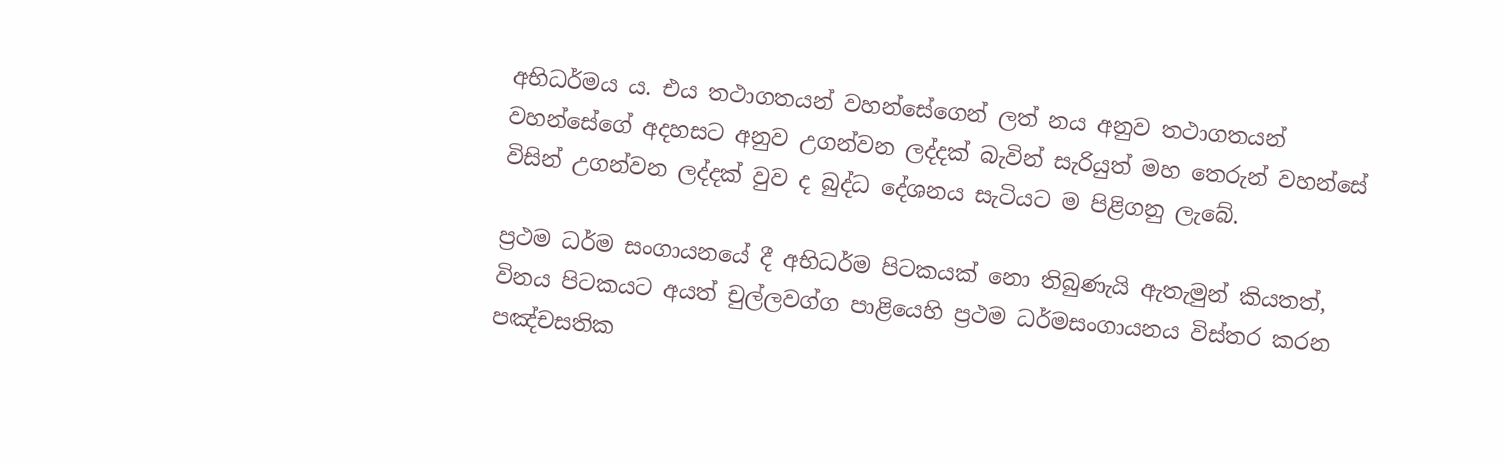අභිධර්මය ය. එය තථාගතයන් වහන්සේගෙන් ලත් නය අනුව තථාගතයන් වහන්සේගේ අදහසට අනුව උගන්වන ලද්දක් බැවින් සැරියුත් මහ තෙරුන් වහන්සේ විසින් උගන්වන ලද්දක් වුව ද බුද්ධ දේශනය සැටියට ම පිළිගනු ලැබේ.

ප්‍ර‍ථම ධර්ම සංගායනයේ දී අභිධර්ම පිටකයක් නො තිබුණැයි ඇතැමුන් කියතත්, විනය පිටකයට අයත් චුල්ලවග්ග පාළියෙහි ප්‍ර‍ථම ධර්මසංගායනය විස්තර කරන පඤ්චසතික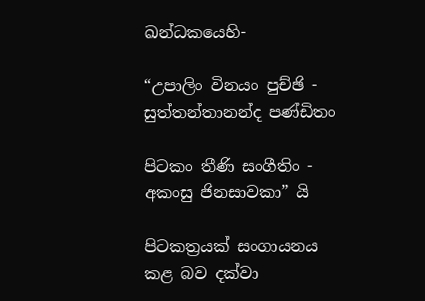ඛන්ධකයෙහි-

“උපාලිං විනයං පුච්ඡි - සුත්තන්තානන්ද පණ්ඩිතං

පිටකං තීණි සංගීතිං - අකංසු ජිනසාවකා” යි

පිටකත්‍ර‍යක් සංගායනය කළ බව දක්වා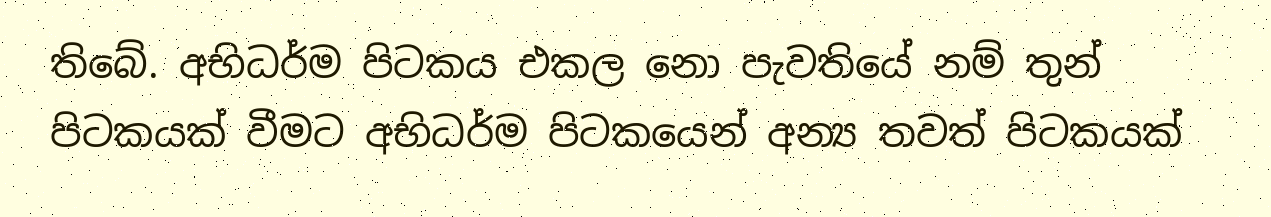තිබේ. අභිධර්ම පිටකය එකල නො පැවතියේ නම් තුන් පිටකයක් වීමට අභිධර්ම පිටකයෙන් අන්‍ය තවත් පිටකයක්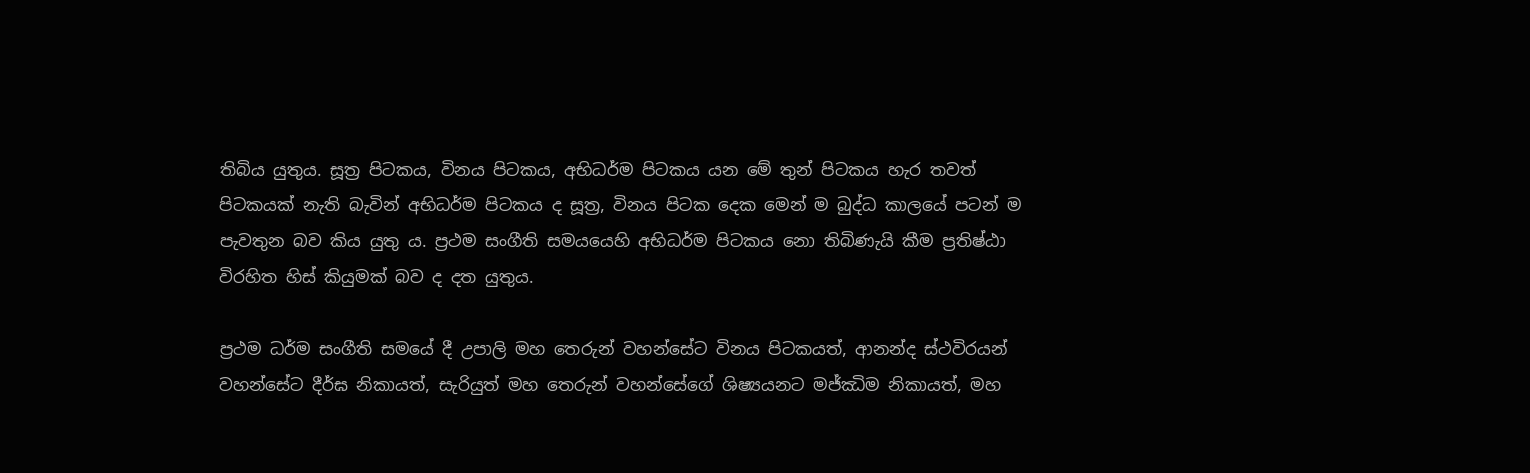තිබිය යුතුය. සූත්‍ර‍ පිටකය, විනය පිටකය, අභිධර්ම පිටකය යන මේ තුන් පිටකය හැර තවත් පිටකයක් නැති බැවින් අභිධර්ම පිටකය ද සූත්‍ර‍, විනය පිටක දෙක මෙන් ම බුද්ධ කාලයේ පටන් ම පැවතුන බව කිය යුතු ය. ප්‍ර‍ථම සංගීති සමයයෙහි අභිධර්ම පිටකය නො තිබිණැයි කීම ප්‍ර‍තිෂ්ඨා විරහිත හිස් කියුමක් බව ද දත යුතුය.

ප්‍ර‍ථම ධර්ම සංගීති සමයේ දී උපාලි මහ තෙරුන් වහන්සේට විනය පිටකයත්, ආනන්ද ස්ථවිරයන් වහන්සේට දීර්ඝ නිකායත්, සැරියුත් මහ තෙරුන් වහන්සේගේ ශිෂ්‍යයනට මජ්ඣිම නිකායත්, මහ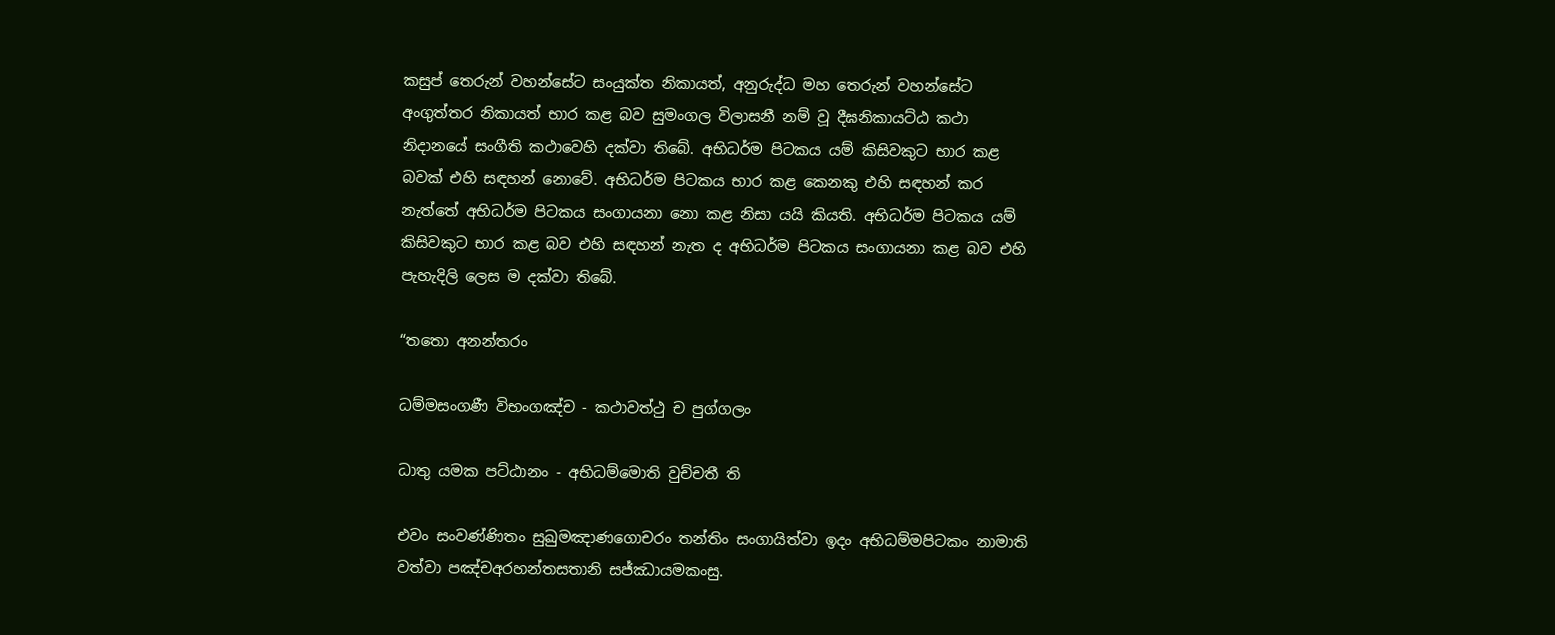කසුප් තෙරුන් වහන්සේට සංයුක්ත නිකායත්, අනුරුද්ධ මහ තෙරුන් වහන්සේට අංගුත්තර නිකායත් භාර කළ බව සුමංගල විලාසනී නම් වූ දීඝනිකායට්ඨ කථා නිදානයේ සංගීති කථාවෙහි දක්වා තිබේ. අභිධර්ම පිටකය යම් කිසිවකුට භාර කළ බවක් එහි සඳහන් නොවේ. අභිධර්ම පිටකය භාර කළ කෙනකු එහි සඳහන් කර නැත්තේ අභිධර්ම පිටකය සංගායනා නො කළ නිසා යයි කියති. අභිධර්ම පිටකය යම් කිසිවකුට භාර කළ බව එහි සඳහන් නැත ද අභිධර්ම පිටකය සංගායනා කළ බව එහි පැහැදිලි ලෙස ම දක්වා තිබේ.

“තතො අනන්තරං

ධම්මසංගණී විභංගඤ්ච - කථාවත්ථු ච පුග්ගලං

ධාතු යමක පට්ඨානං - අභිධම්මොති වුච්චතී ති

එවං සංවණ්ණිතං සුඛුමඤාණගොචරං තන්තිං සංගායිත්වා ඉදං අභිධම්මපිටකං නාමාති වත්වා පඤ්චඅරහන්තසතානි සජ්ඣායමකංසු.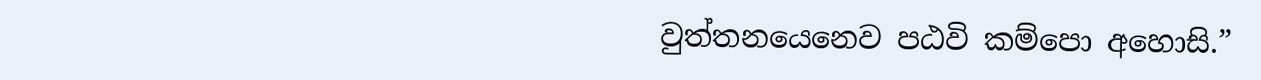වුත්තනයෙනෙව පඨවි කම්පො අහොසි.”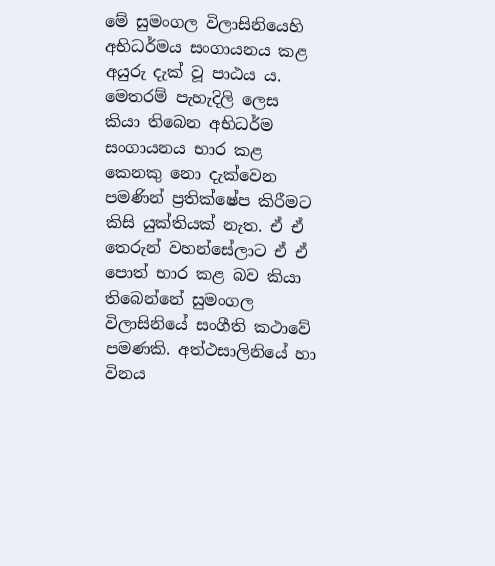මේ සුමංගල විලාසිනියෙහි අභිධර්මය සංගායනය කළ අයුරු දැක් වූ පාඨය ය. මෙතරම් පැහැදිලි ලෙස කියා තිබෙන අභිධර්ම සංගායනය භාර කළ කෙනකු නො දැක්වෙන පමණින් ප්‍ර‍තික්ෂේප කිරීමට කිසි යුක්තියක් නැත. ඒ ඒ තෙරුන් වහන්සේලාට ඒ ඒ පොත් භාර කළ බව කියා තිබෙන්නේ සුමංගල විලාසිනියේ සංගීති කථාවේ පමණකි. අත්ථසාලිනියේ හා විනය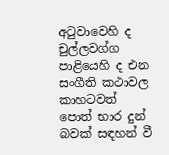අටුවාවෙහි ද චුල්ලවග්ග පාළියෙහි ද එන සංගීති කථාවල කාහටවත් පොත් භාර දුන් බවක් සඳහන් වී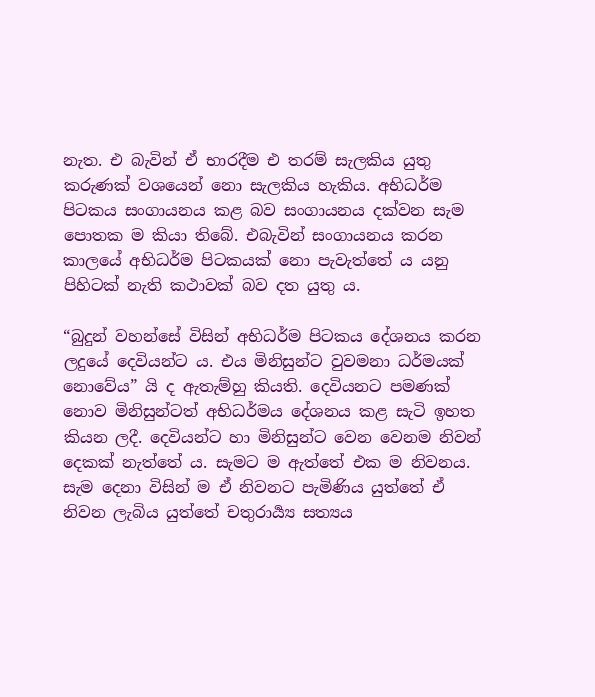නැත. එ බැවින් ඒ භාරදීම එ තරම් සැලකිය යුතු කරුණක් වශයෙන් නො සැලකිය හැකිය. අභිධර්ම පිටකය සංගායනය කළ බව සංගායනය දක්වන සැම පොතක ම කියා තිබේ. එබැවින් සංගායනය කරන කාලයේ අභිධර්ම පිටකයක් නො පැවැත්තේ ය යනු පිහිටක් නැති කථාවක් බව දත යුතු ය.

“බුදුන් වහන්සේ විසින් අභිධර්ම පිටකය දේශනය කරන ලදුයේ දෙවියන්ට ය. එය මිනිසුන්ට වුවමනා ධර්මයක් නොවේය” යි ද ඇතැම්හු කියති. දෙවියනට පමණක් නොව මිනිසුන්ටත් අභිධර්මය දේශනය කළ සැටි ඉහත කියන ලදී. දෙවියන්ට හා මිනිසුන්ට වෙන වෙනම නිවන් දෙකක් නැත්තේ ය. සැමට ම ඇත්තේ එක ම නිවනය. සැම දෙනා විසින් ම ඒ නිවනට පැමිණිය යුත්තේ ඒ නිවන ලැබිය යුත්තේ චතුරාර්‍ය්‍ය සත්‍යය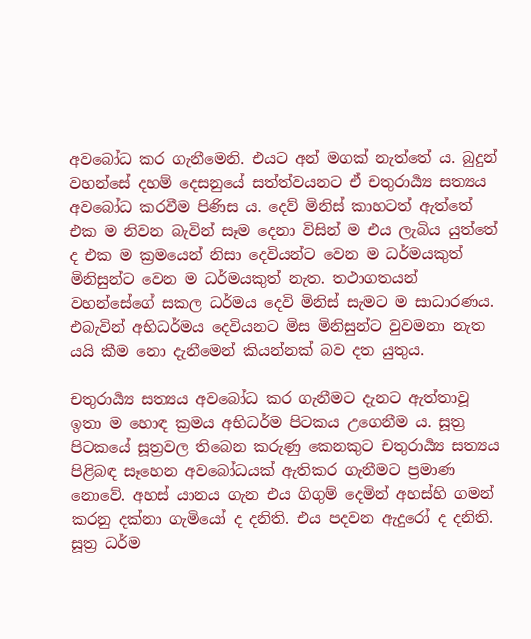අවබෝධ කර ගැනීමෙනි. එයට අන් මගක් නැත්තේ ය. බුදුන් වහන්සේ දහම් දෙසනුයේ සත්ත්වයනට ඒ චතුරාර්‍ය්‍ය සත්‍යය අවබෝධ කරවීම පිණිස ය. දෙව් මිනිස් කාහටත් ඇත්තේ එක ම නිවන බැවින් සෑම දෙනා විසින් ම එය ලැබිය යුත්තේ ද එක ම ක්‍ර‍මයෙන් නිසා දෙවියන්ට වෙන ම ධර්මයකුත් මිනිසුන්ට වෙන ම ධර්මයකුත් නැත. තථාගතයන් වහන්සේගේ සකල ධර්මය දෙවි මිනිස් සැමට ම සාධාරණය. එබැවින් අභිධර්මය දෙවියනට මිස මිනිසුන්ට වුවමනා නැත යයි කීම නො දැනීමෙන් කියන්නක් බව දත යුතුය.

චතුරාර්‍ය්‍ය සත්‍යය අවබෝධ කර ගැනීමට දැනට ඇත්තාවූ ඉතා ම හොඳ ක්‍ර‍මය අභිධර්ම පිටකය උගෙනීම ය. සූත්‍ර‍ පිටකයේ සූත්‍ර‍වල තිබෙන කරුණු කෙනකුට චතුරාර්‍ය්‍ය සත්‍යය පිළිබඳ සෑහෙන අවබෝධයක් ඇතිකර ගැනීමට ප්‍ර‍මාණ නොවේ. අහස් යානය ගැන එය ගිගුම් දෙමින් අහස්හි ගමන් කරනු දක්නා ගැමියෝ ද දනිති. එය පදවන ඇදුරෝ ද දනිති. සූත්‍ර‍ ධර්ම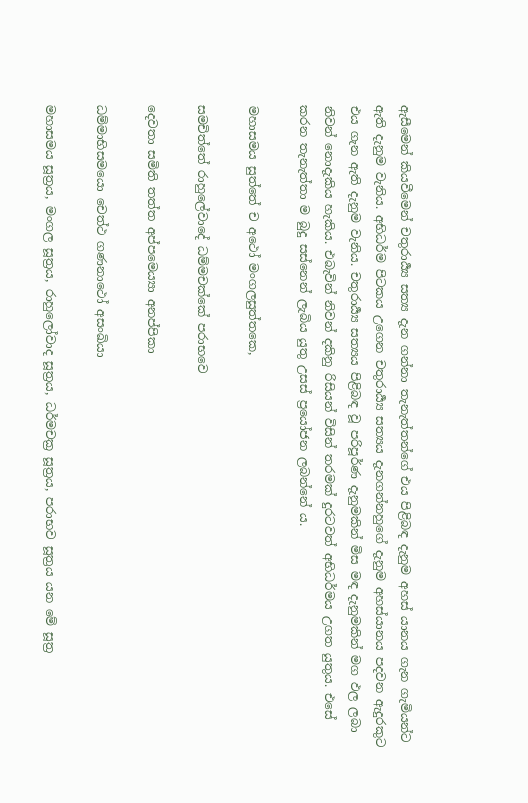ඇසීමෙන් කියවීමෙන් චතුරාර්‍ය්‍ය සත්‍ය දැන ගන්නා තැනැත්තන්ගේ එය පිළිබඳ දැනුම අහස් යානය ගැන ගැමියන්ට ඇති දැනුම වැනිය. අභිධර්ම පිටකය උගෙන චතුරාර්‍ය්‍ය සත්‍යය දැනගන්නහුගේ දැනුම අහස්යානය පදවන ඇදුරකුට එය ගැන ඇති දැනුම වැනිය. චතුරාර්‍ය්‍ය සත්‍යය පිළිබඳ වූ පරිපූර්ණ දැනුමකින් මිස මඳ දැනුමකින් මග ඵල ලබා නිවන් නොදැකිය හැකිය. එබැවින් නිවන් දකිනු රිසියන් විසින් තරමක් දුරටවත් අභිධර්මය උගත යුතුය. එසේ කරන තැනැත්තා ම බුදු සස්නෙන් ලැබිය යුතු උසස් ප්‍රයෝජන ලබන්නේ ය.

මහාසමය සුත්තේ ච අථෝ මංගලසුත්තකෙ,

සමචිත්තේ රාහුලේවාදේ ධම්මචක්කේ පරාභවෙ

දෙවතා සමිති තත්ත අප්පමෙය්‍යා අනප්පිකා

ධම්මාභිසමයො චෙත්ථ ගණනාථෝ අසංඛියා

මහාසමය සූත්‍ර‍ය, මංගල සූත්‍ර‍ය, රාහුලෝවාද සූත්‍ර‍ය, ධර්මචක්‍ර‍ සූත්‍ර‍ය, පරාභව සූත්‍ර‍ය යන මේ සූත්‍ර‍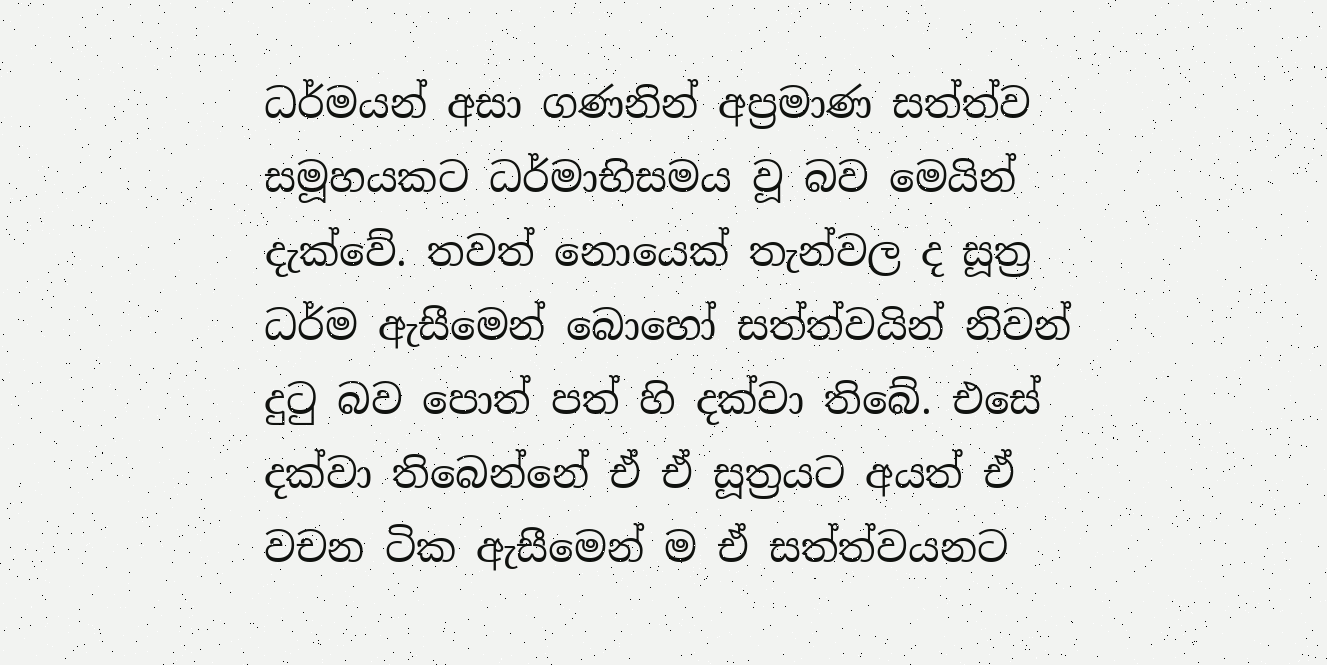ධර්මයන් අසා ගණනින් අප්‍ර‍මාණ සත්ත්ව සමූහයකට ධර්මාභිසමය වූ බව මෙයින් දැක්වේ. තවත් නොයෙක් තැන්වල ද සූත්‍ර‍ ධර්ම ඇසීමෙන් බොහෝ සත්ත්වයින් නිවන් දුටු බව පොත් පත් හි දක්වා තිබේ. එසේ දක්වා තිබෙන්නේ ඒ ඒ සූත්‍ර‍යට අයත් ඒ වචන ටික ඇසීමෙන් ම ඒ සත්ත්වයනට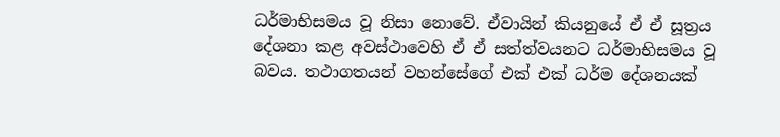ධර්මාභිසමය වූ නිසා නොවේ. ඒවායින් කියනුයේ ඒ ඒ සූත්‍ර‍ය දේශනා කළ අවස්ථාවෙහි ඒ ඒ සත්ත්වයනට ධර්මාභිසමය වූ බවය. තථාගතයන් වහන්සේගේ එක් එක් ධර්ම දේශනයක්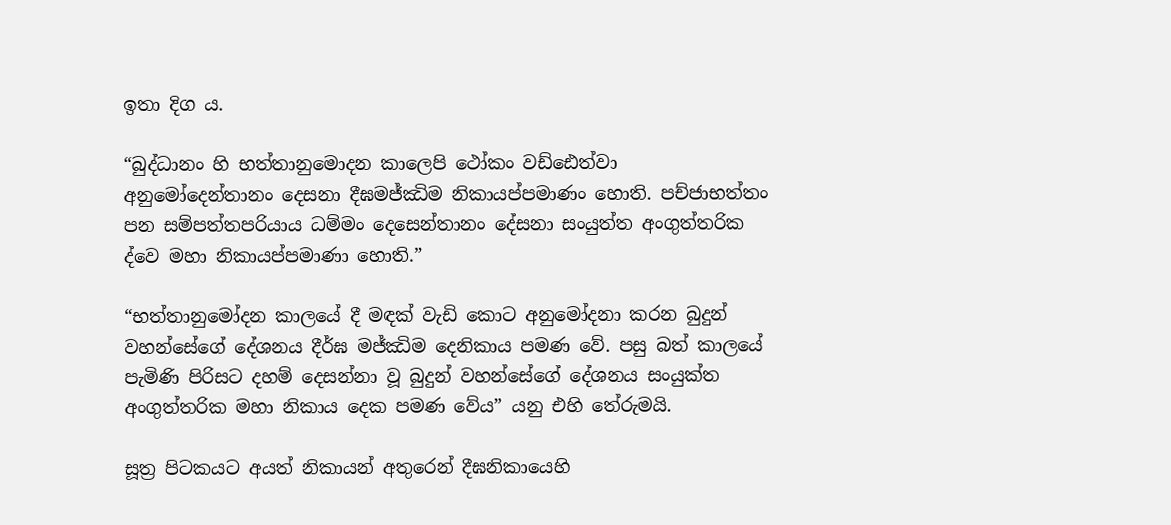ඉතා දිග ය.

“බුද්ධානං හි භත්තානුමොදන කාලෙපි ථෝකං වඩ්ඪෙත්වා අනුමෝදෙන්තානං දෙසනා දීඝමජ්ඣිම නිකායප්පමාණං හොති. පච්ජාභත්තං පන සම්පත්තපරියාය ධම්මං දෙසෙන්තානං දේසනා සංයුත්ත අංගුත්තරික ද්වෙ මහා නිකායප්පමාණා හොති.”

“භත්තානුමෝදන කාලයේ දී මඳක් වැඩි කොට අනුමෝදනා කරන බුදුන් වහන්සේගේ දේශනය දීර්ඝ මජ්ඣිම දෙනිකාය පමණ වේ. පසු බත් කාලයේ පැමිණි පිරිසට දහම් දෙසන්නා වූ බුදුන් වහන්සේගේ දේශනය සංයුක්ත අංගුත්තරික මහා නිකාය දෙක පමණ වේය” යනු එහි තේරුමයි.

සූත්‍ර‍ පිටකයට අයත් නිකායන් අතුරෙන් දීඝනිකායෙහි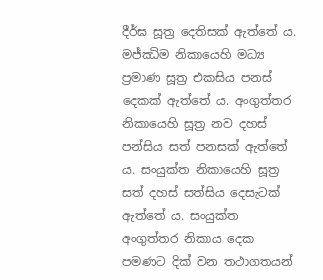දීර්ඝ සූත්‍ර‍ දෙතිසක් ඇත්තේ ය. මජ්ඣිම නිකායෙහි මධ්‍ය ප්‍ර‍මාණ සූත්‍ර‍ එකසිය පනස් දෙකක් ඇත්තේ ය. අංගුත්තර නිකායෙහි සූත්‍ර‍ නව දහස් පන්සිය සත් පනසක් ඇත්තේ ය. සංයුක්ත නිකායෙහි සූත්‍ර‍ සත් දහස් සත්සිය දෙසැටක් ඇත්තේ ය. සංයුක්ත අංගුත්තර නිකාය දෙක පමණට දික් වන තථාගතයන්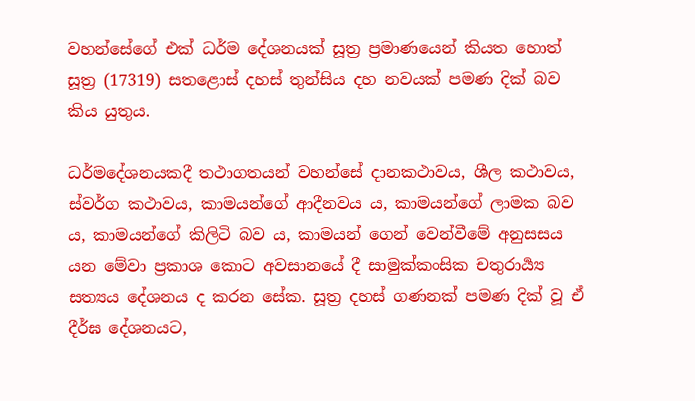වහන්සේගේ එක් ධර්ම දේශනයක් සූත්‍ර‍ ප්‍ර‍මාණයෙන් කියත හොත් සූත්‍ර‍ (17319) සතළොස් දහස් තුන්සිය දහ නවයක් පමණ දික් බව කිය යුතුය.

ධර්මදේශනයකදී තථාගතයන් වහන්සේ දානකථාවය, ශීල කථාවය, ස්වර්ග කථාවය, කාමයන්ගේ ආදීනවය ය, කාමයන්ගේ ලාමක බව ය, කාමයන්ගේ කිලිටි බව ය, කාමයන් ගෙන් වෙන්වීමේ අනුසසය යන මේවා ප්‍ර‍කාශ කොට අවසානයේ දී සාමුක්කංසික චතුරාර්‍ය්‍ය සත්‍යය දේශනය ද කරන සේක. සූත්‍ර‍ දහස් ගණනක් පමණ දික් වූ ඒ දීර්ඝ දේශනයට,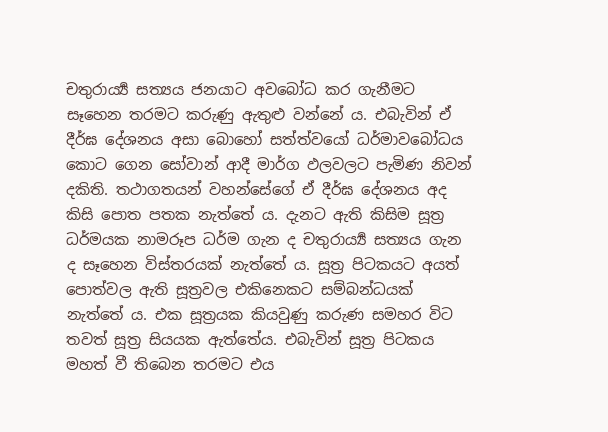චතුරාර්‍ය්‍ය සත්‍යය ජනයාට අවබෝධ කර ගැනීමට සෑහෙන තරමට කරුණු ඇතුළු වන්නේ ය. එබැවින් ඒ දීර්ඝ දේශනය අසා බොහෝ සත්ත්වයෝ ධර්මාවබෝධය කොට ගෙන සෝවාන් ආදී මාර්ග ඵලවලට පැමිණ නිවන් දකිති. තථාගතයන් වහන්සේගේ ඒ දීර්ඝ දේශනය අද කිසි පොත පතක නැත්තේ ය. දැනට ඇති කිසිම සූත්‍ර‍ ධර්මයක නාමරූප ධර්ම ගැන ද චතුරාර්‍ය්‍ය සත්‍යය ගැන ද සෑහෙන විස්තරයක් නැත්තේ ය. සූත්‍ර‍ පිටකයට අයත් පොත්වල ඇති සූත්‍ර‍වල එකිනෙකට සම්බන්ධයක් නැත්තේ ය. එක සූත්‍ර‍යක කියවුණු කරුණ සමහර විට තවත් සූත්‍ර‍ සියයක ඇත්තේය. එබැවින් සූත්‍ර‍ පිටකය මහත් වී තිබෙන තරමට එය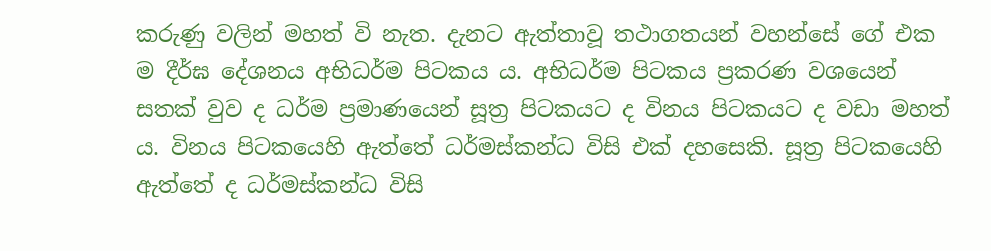කරුණු වලින් මහත් වි නැත. දැනට ඇත්තාවූ තථාගතයන් වහන්සේ ගේ එක ම දීර්ඝ දේශනය අභිධර්ම පිටකය ය. අභිධර්ම පිටකය ප්‍ර‍කරණ වශයෙන් සතක් වුව ද ධර්ම ප්‍ර‍මාණයෙන් සූත්‍ර‍ පිටකයට ද විනය පිටකයට ද වඩා මහත් ය. විනය පිටකයෙහි ඇත්තේ ධර්මස්කන්ධ විසි එක් දහසෙකි. සූත්‍ර‍ පිටකයෙහි ඇත්තේ ද ධර්මස්කන්ධ විසි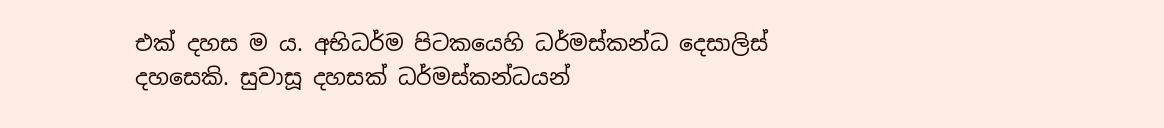එක් දහස ම ය. අභිධර්ම පිටකයෙහි ධර්මස්කන්ධ දෙසාලිස් දහසෙකි. සුවාසූ දහසක් ධර්මස්කන්ධයන්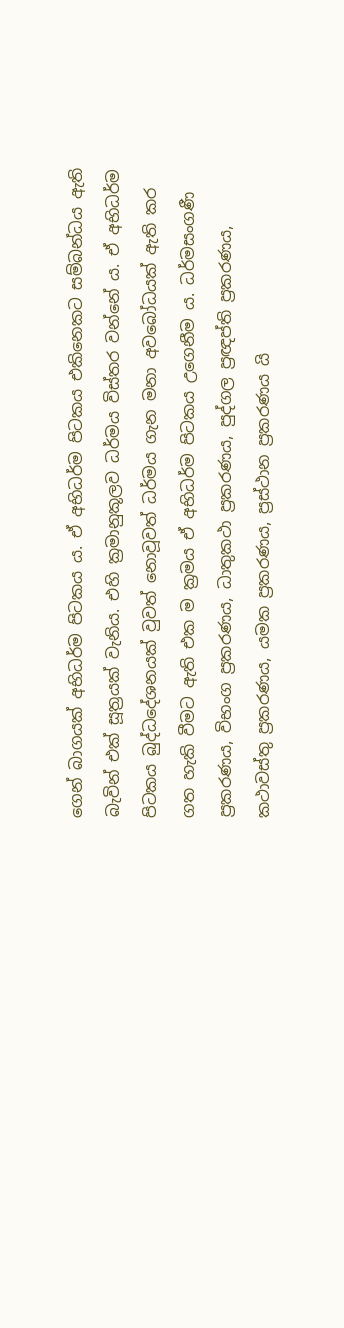ගෙන් බාගයක් අභිධර්ම පිටකය ය. ඒ අභිධර්ම පිටකය එකිනෙකට සම්බන්ධය ඇති බැවින් එක් සූත්‍ර‍යක් වැනිය. එහි ක්‍ර‍මානුකූලව ධර්මය විස්තර වන්නේ ය. ඒ අභිධර්ම පිටකය බුද්ධදේශනයක් වුවත් නොවූවත් ධර්මය ගැන මනා අවබෝධයක් ඇති කර ගත හැකි වීමට ඇති එක ම ක්‍ර‍මය ඒ අභිධර්ම පිටකය උගෙනීම ය. ධර්මසංගණී ප්‍ර‍කරණය, විභංග ප්‍ර‍කරණය, ධාතුකථා ප්‍ර‍කරණය, පුද්ගල ප්‍ර‍ඥප්ති ප්‍ර‍කරණය, කථාවස්තු ප්‍ර‍කරණය, යමක ප්‍ර‍කරණය, ප්‍ර‍ස්ථාන ප්‍ර‍කරණය යි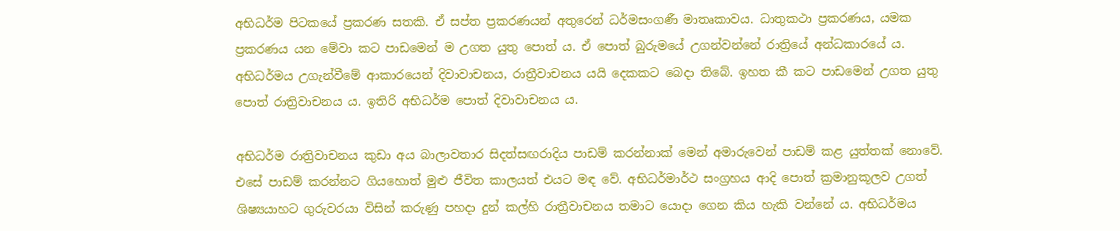අභිධර්ම පිටකයේ ප්‍ර‍කරණ සතකි. ඒ සප්ත ප්‍ර‍කරණයන් අතුරෙන් ධර්මසංගණී මාතෘකාවය. ධාතුකථා ප්‍ර‍කරණය, යමක ප්‍ර‍කරණය යන මේවා කට පාඩමෙන් ම උගත යුතු පොත් ය. ඒ පොත් බුරුමයේ උගන්වන්නේ රාත්‍රියේ අන්ධකාරයේ ය. අභිධර්මය උගැන්වීමේ ආකාරයෙන් දිවාවාචනය, රාත්‍රීවාචනය යයි දෙකකට බෙදා තිබේ. ඉහත කී කට පාඩමෙන් උගත යුතු පොත් රාත්‍රිවාචනය ය. ඉතිරි අභිධර්ම පොත් දිවාවාචනය ය.

අභිධර්ම රාත්‍රිවාචනය කුඩා අය බාලාවතාර සිදත්සඟරාදිය පාඩම් කරන්නාක් මෙන් අමාරුවෙන් පාඩම් කළ යුත්තක් නොවේ. එසේ පාඩම් කරන්නට ගියහොත් මුළු ජීවිත කාලයත් එයට මඳ වේ. අභිධර්මාර්ථ සංග්‍ර‍හය ආදි පොත් ක්‍ර‍මානුකූලව උගත් ශිෂ්‍යයාහට ගුරුවරයා විසින් කරුණු පහදා දුන් කල්හි රාත්‍රීවාචනය තමාට යොදා ගෙන කිය හැකි වන්නේ ය. අභිධර්මය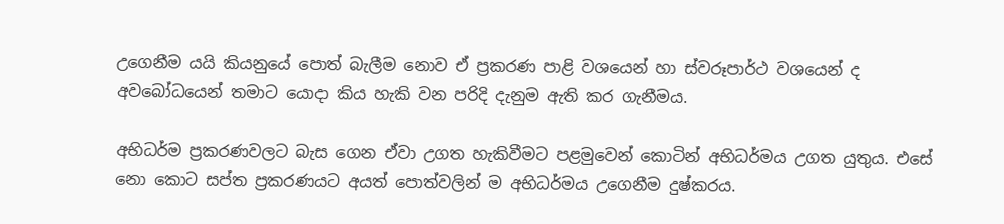උගෙනීම යයි කියනුයේ පොත් බැලීම නොව ඒ ප්‍ර‍කරණ පාළි වශයෙන් හා ස්වරූපාර්ථ වශයෙන් ද අවබෝධයෙන් තමාට යොදා කිය හැකි වන පරිදි දැනුම ඇති කර ගැනීමය.

අභිධර්ම ප්‍ර‍කරණවලට බැස ගෙන ඒවා උගත හැකිවීමට පළමුවෙන් කොටින් අභිධර්මය උගත යුතුය. එසේ නො කොට සප්ත ප්‍ර‍කරණයට අයත් පොත්වලින් ම අභිධර්මය උගෙනීම දුෂ්කරය.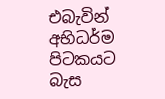එබැවින් අභිධර්ම පිටකයට බැස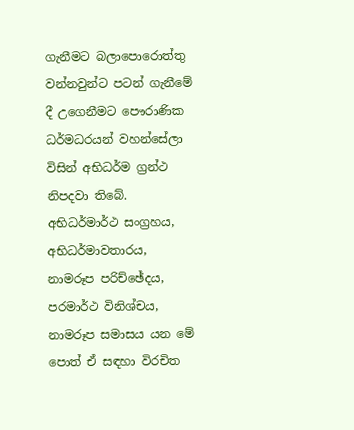ගැනීමට බලාපොරොත්තු වන්නවුන්ට පටන් ගැනීමේ දී උගෙනීමට පෞරාණික ධර්මධරයන් වහන්සේලා විසින් අභිධර්ම ග්‍ර‍න්ථ නිපදවා තිබේ. අභිධර්මාර්ථ සංග්‍ර‍හය, අභිධර්මාවතාරය, නාමරූප පරිච්ඡේදය, පරමාර්ථ විනිශ්චය, නාමරූප සමාසය යන මේ පොත් ඒ සඳහා විරචිත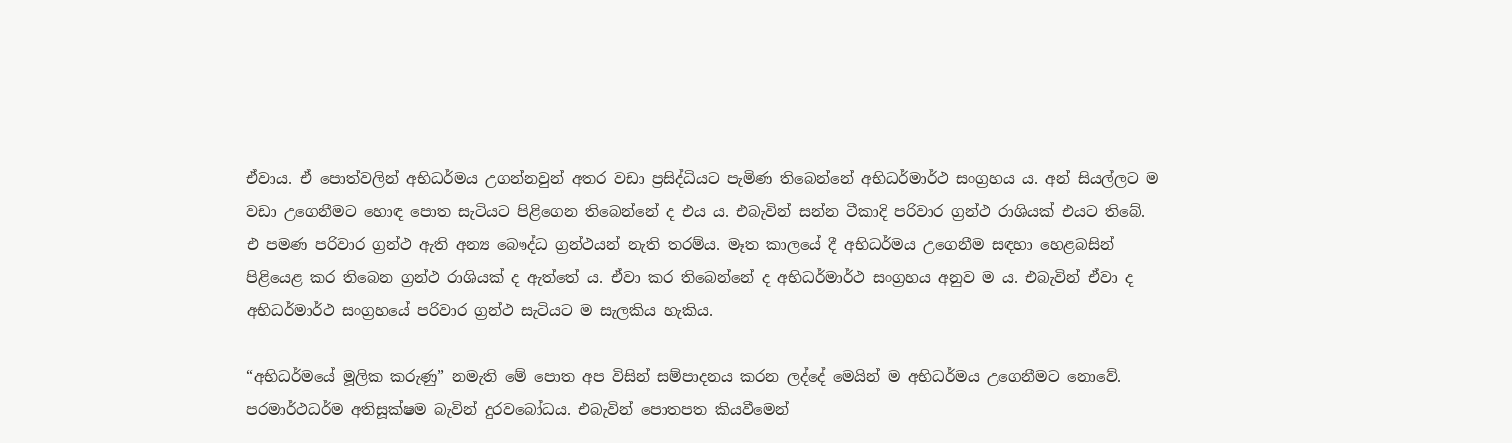ඒවාය. ඒ පොත්වලින් අභිධර්මය උගන්නවුන් අතර වඩා ප්‍ර‍සිද්ධියට පැමිණ තිබෙන්නේ අභිධර්මාර්ථ සංග්‍ර‍හය ය. අන් සියල්ලට ම වඩා උගෙනීමට හොඳ පොත සැටියට පිළිගෙන තිබෙන්නේ ද එය ය. එබැවින් සන්න ටීකාදි පරිවාර ග්‍ර‍න්ථ රාශියක් එයට තිබේ. එ පමණ පරිවාර ග්‍ර‍න්ථ ඇති අන්‍ය බෞද්ධ ග්‍ර‍න්ථයන් නැති තරම්ය. මෑත කාලයේ දී අභිධර්මය උගෙනීම සඳහා හෙළබසින් පිළියෙළ කර තිබෙන ග්‍ර‍න්ථ රාශියක් ද ඇත්තේ ය. ඒවා කර තිබෙන්නේ ද අභිධර්මාර්ථ සංග්‍ර‍හය අනුව ම ය. එබැවින් ඒවා ද අභිධර්මාර්ථ සංග්‍ර‍හයේ පරිවාර ග්‍ර‍න්ථ සැටියට ම සැලකිය හැකිය.

“අභිධර්මයේ මූලික කරුණු” නමැති මේ පොත අප විසින් සම්පාදනය කරන ලද්දේ මෙයින් ම අභිධර්මය උගෙනීමට නොවේ. පරමාර්ථධර්ම අතිසූක්ෂම බැවින් දුරවබෝධය. එබැවින් පොතපත කියවීමෙන්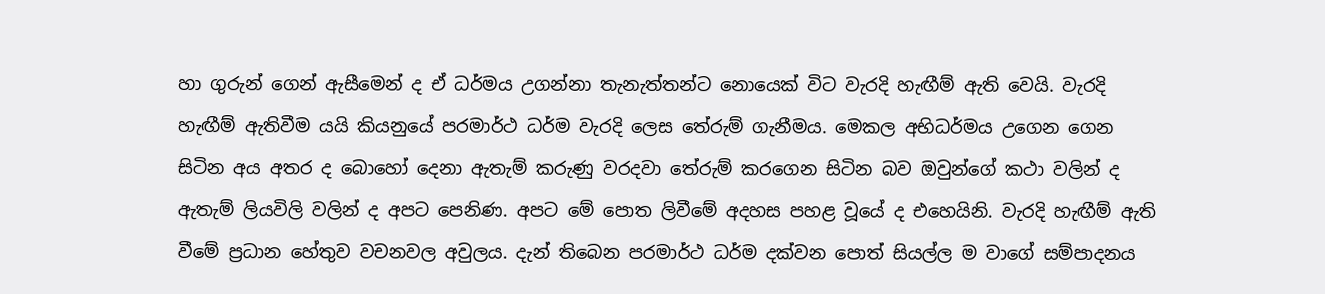හා ගුරුන් ගෙන් ඇසීමෙන් ද ඒ ධර්මය උගන්නා තැනැත්තන්ට නොයෙක් විට වැරදි හැඟීම් ඇති වෙයි. වැරදි හැඟීම් ඇතිවීම යයි කියනුයේ පරමාර්ථ ධර්ම වැරදි ලෙස තේරුම් ගැනීමය. මෙකල අභිධර්මය උගෙන ගෙන සිටින අය අතර ද බොහෝ දෙනා ඇතැම් කරුණු වරදවා තේරුම් කරගෙන සිටින බව ඔවුන්ගේ කථා වලින් ද ඇතැම් ලියවිලි වලින් ද අපට පෙනිණ. අපට මේ පොත ලිවීමේ අදහස පහළ වූයේ ද එහෙයිනි. වැරදි හැඟීම් ඇති වීමේ ප්‍ර‍ධාන හේතුව වචනවල අවුලය. දැන් තිබෙන පරමාර්ථ ධර්ම දක්වන පොත් සියල්ල ම වාගේ සම්පාදනය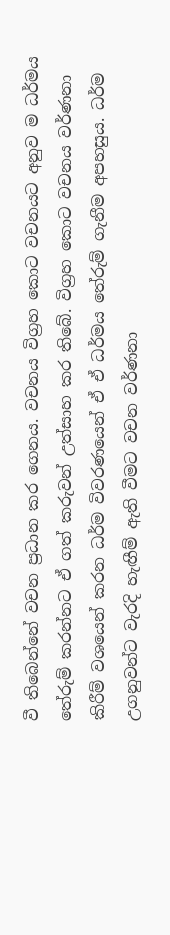වී තිබෙන්නේ වචන ප්‍ර‍ධාන කර ගෙනය. වචනය විග්‍ර‍හ කොට වචනයට අනුව ම ධර්මය තේරුම් කරන්නට ඒ ගත් කරුවන් උත්සාහ කර තිබේ. විග්‍ර‍හ කොට වචනය වර්ණනා කිරීම් වශයෙන් කරන ධර්ම විවරණයෙන් ඒ ඒ ධර්මය තේරුම් ගැනීම අපහසුය. ධර්ම උගනුවන්ට වැරදි හැඟීම් ඇති වීමට වචන වර්ණනා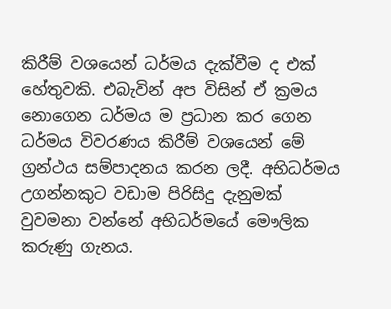කිරීම් වශයෙන් ධර්මය දැක්වීම ද එක් හේතුවකි. එබැවින් අප විසින් ඒ ක්‍ර‍මය නොගෙන ධර්මය ම ප්‍ර‍ධාන කර ගෙන ධර්මය විවරණය කිරීම් වශයෙන් මේ ග්‍ර‍න්ථය සම්පාදනය කරන ලදී. අභිධර්මය උගන්නකුට වඩාම පිරිසිදු දැනුමක් වුවමනා වන්නේ අභිධර්මයේ මෞලික කරුණු ගැනය.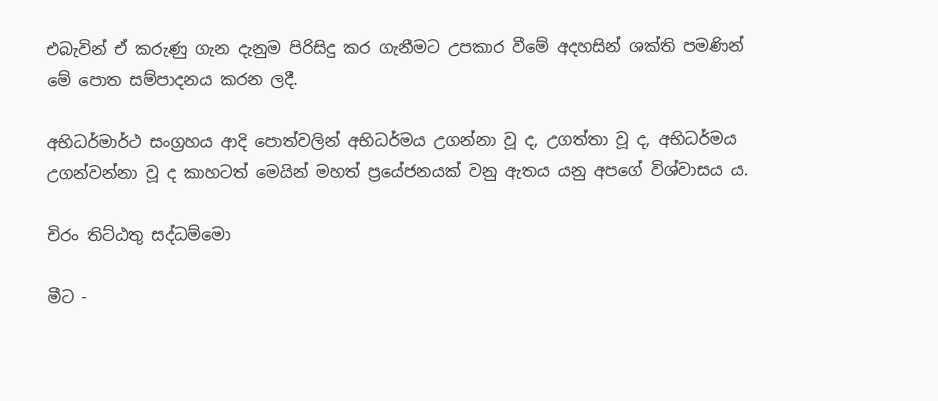එබැවින් ඒ කරුණු ගැන දැනුම පිරිසිදු කර ගැනීමට උපකාර වීමේ අදහසින් ශක්ති පමණින් මේ පොත සම්පාදනය කරන ලදී.

අභිධර්මාර්ථ සංග්‍ර‍හය ආදි පොත්වලින් අභිධර්මය උගන්නා වූ ද, උගත්තා වූ ද, අභිධර්මය උගන්වන්නා වූ ද කාහටත් මෙයින් මහත් ප්‍රයේජනයක් වනු ඇතය යනු අපගේ විශ්වාසය ය.

චිරං තිට්ඨතු සද්ධම්මො

මීට -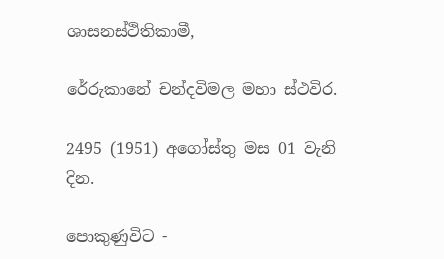ශාසනස්ථිතිකාමී,

රේරුකානේ චන්දවිමල මහා ස්ථවිර.

2495 (1951) අගෝස්තු මස 01 වැනි දින.

පොකුණුවිට -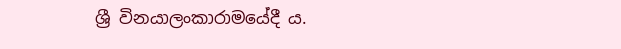ශ්‍රී විනයාලංකාරාමයේදී ය.